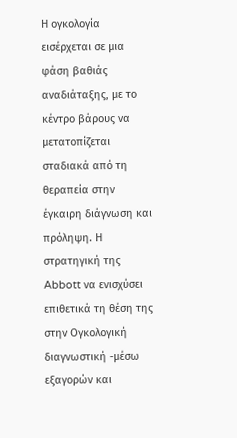Η ογκολογία εισέρχεται σε μια φάση βαθιάς αναδιάταξης, με το κέντρο βάρους να μετατοπίζεται σταδιακά από τη θεραπεία στην έγκαιρη διάγνωση και πρόληψη. Η στρατηγική της Abbott να ενισχύσει επιθετικά τη θέση της στην Ογκολογική διαγνωστική -μέσω εξαγορών και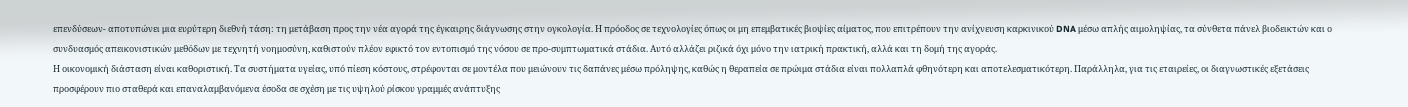επενδύσεων- αποτυπώνει μια ευρύτερη διεθνή τάση: τη μετάβαση προς την νέα αγορά της έγκαιρης διάγνωσης στην ογκολογία. Η πρόοδος σε τεχνολογίες όπως οι μη επεμβατικές βιοψίες αίματος, που επιτρέπουν την ανίχνευση καρκινικού DNA μέσω απλής αιμοληψίας, τα σύνθετα πάνελ βιοδεικτών και ο συνδυασμός απεικονιστικών μεθόδων με τεχνητή νοημοσύνη, καθιστούν πλέον εφικτό τον εντοπισμό της νόσου σε προ-συμπτωματικά στάδια. Αυτό αλλάζει ριζικά όχι μόνο την ιατρική πρακτική, αλλά και τη δομή της αγοράς.
Η οικονομική διάσταση είναι καθοριστική. Τα συστήματα υγείας, υπό πίεση κόστους, στρέφονται σε μοντέλα που μειώνουν τις δαπάνες μέσω πρόληψης, καθώς η θεραπεία σε πρώιμα στάδια είναι πολλαπλά φθηνότερη και αποτελεσματικότερη. Παράλληλα, για τις εταιρείες, οι διαγνωστικές εξετάσεις προσφέρουν πιο σταθερά και επαναλαμβανόμενα έσοδα σε σχέση με τις υψηλού ρίσκου γραμμές ανάπτυξης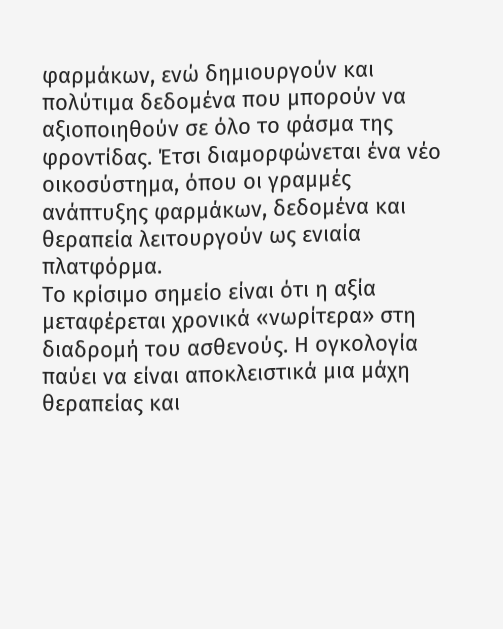φαρμάκων, ενώ δημιουργούν και πολύτιμα δεδομένα που μπορούν να αξιοποιηθούν σε όλο το φάσμα της φροντίδας. Έτσι διαμορφώνεται ένα νέο οικοσύστημα, όπου οι γραμμές ανάπτυξης φαρμάκων, δεδομένα και θεραπεία λειτουργούν ως ενιαία πλατφόρμα.
Το κρίσιμο σημείο είναι ότι η αξία μεταφέρεται χρονικά «νωρίτερα» στη διαδρομή του ασθενούς. Η ογκολογία παύει να είναι αποκλειστικά μια μάχη θεραπείας και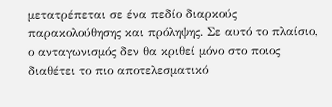μετατρέπεται σε ένα πεδίο διαρκούς παρακολούθησης και πρόληψης. Σε αυτό το πλαίσιο, ο ανταγωνισμός δεν θα κριθεί μόνο στο ποιος διαθέτει το πιο αποτελεσματικό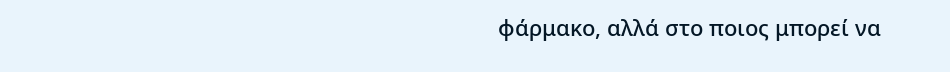φάρμακο, αλλά στο ποιος μπορεί να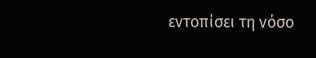εντοπίσει τη νόσο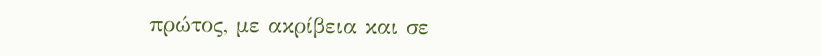πρώτος, με ακρίβεια και σε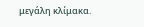μεγάλη κλίμακα.